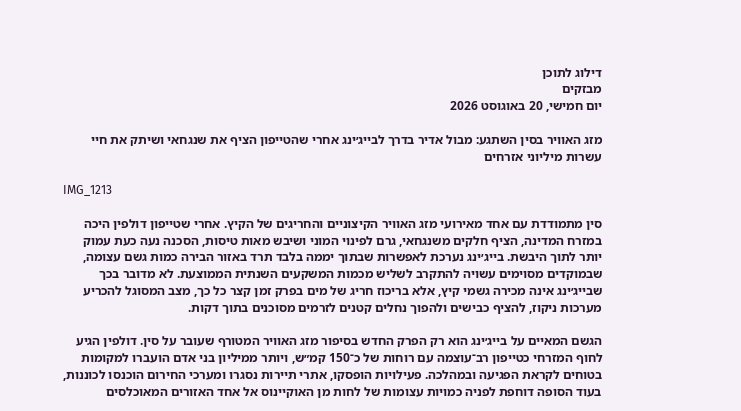דילוג לתוכן
מבזקים
יום חמישי, 20 באוגוסט 2026

מזג האוויר בסין השתגע: מבול אדיר בדרך לבייג׳ינג אחרי שהטייפון הציף את שנגחאי ושיתק את חיי עשרות מיליוני אזרחים

IMG_1213

סין מתמודדת עם אחד מאירועי מזג האוויר הקיצוניים והחריגים של הקיץ. אחרי שטייפון דולפין היכה במזרח המדינה, הציף חלקים משנגחאי, גרם לפינוי המוני ושיבש מאות טיסות, הסכנה נעה כעת עמוק יותר לתוך היבשת. בייג׳ינג נערכת לאפשרות שבתוך יממה בלבד תרד באזור הבירה כמות גשם עצומה, שבמוקדים מסוימים עשויה להתקרב לשליש מכמות המשקעים השנתית הממוצעת. לא מדובר בכך שבייג׳ינג אינה מכירה גשמי קיץ, אלא בריכוז חריג של מים בפרק זמן קצר כל כך, מצב המסוגל להכריע מערכות ניקוז, להציף כבישים ולהפוך נחלים קטנים לזרמים מסוכנים בתוך דקות.

הגשם המאיים על בייג׳ינג הוא רק הפרק החדש בסיפור מזג האוויר המטורף שעובר על סין. דולפין הגיע לחוף המזרחי כטייפון רב־עוצמה עם רוחות של כ־150 קמ״ש, ויותר ממיליון בני אדם הועברו למקומות בטוחים לקראת הפגיעה ובמהלכה. פעילויות הופסקו, אתרי תיירות נסגרו ומערכי החירום הוכנסו לכוננות, בעוד הסופה דוחפת לפניה כמויות עצומות של לחות מן האוקיינוס אל אחד האזורים המאוכלסים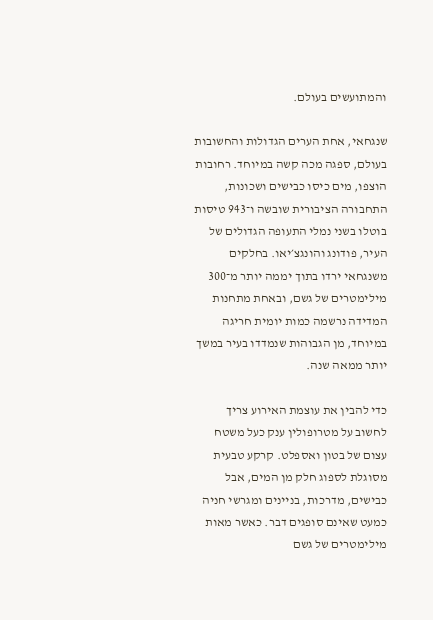והמתועשים בעולם.

שנגחאי, אחת הערים הגדולות והחשובות בעולם, ספגה מכה קשה במיוחד. רחובות הוצפו, מים כיסו כבישים ושכונות, התחבורה הציבורית שובשה ו־943 טיסות בוטלו בשני נמלי התעופה הגדולים של העיר, פודונג והונגצ׳יאו. בחלקים משנגחאי ירדו בתוך יממה יותר מ־300 מילימטרים של גשם, ובאחת מתחנות המדידה נרשמה כמות יומית חריגה במיוחד, מן הגבוהות שנמדדו בעיר במשך יותר ממאה שנה.

כדי להבין את עוצמת האירוע צריך לחשוב על מטרופולין ענק כעל משטח עצום של בטון ואספלט. קרקע טבעית מסוגלת לספוג חלק מן המים, אבל כבישים, מדרכות, בניינים ומגרשי חניה כמעט שאינם סופגים דבר. כאשר מאות מילימטרים של גשם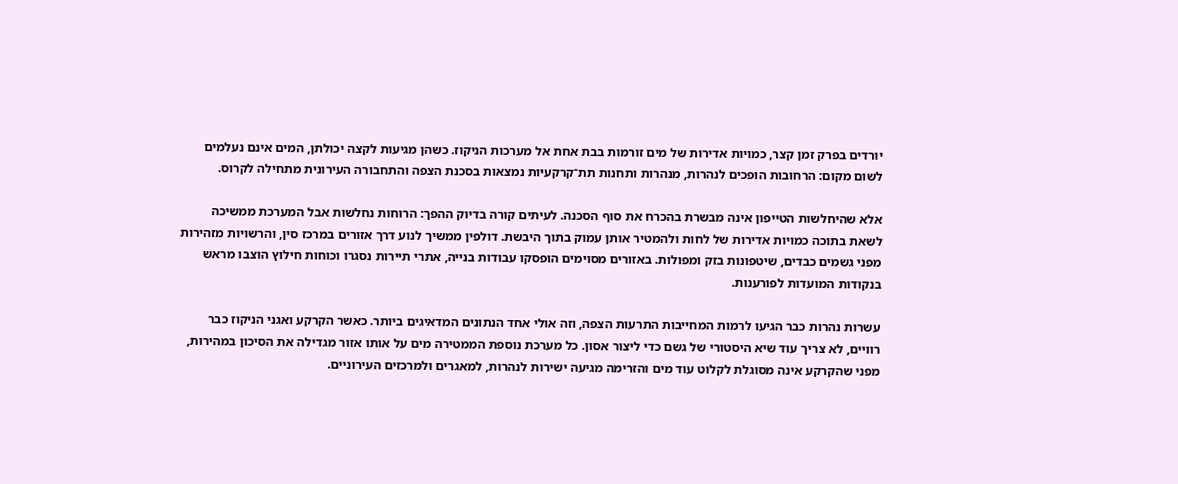יורדים בפרק זמן קצר, כמויות אדירות של מים זורמות בבת אחת אל מערכות הניקוז. כשהן מגיעות לקצה יכולתן, המים אינם נעלמים לשום מקום: הרחובות הופכים לנהרות, מנהרות ותחנות תת־קרקעיות נמצאות בסכנת הצפה והתחבורה העירונית מתחילה לקרוס.

אלא שהיחלשות הטייפון אינה מבשרת בהכרח את סוף הסכנה. לעיתים קורה בדיוק ההפך: הרוחות נחלשות אבל המערכת ממשיכה לשאת בתוכה כמויות אדירות של לחות ולהמטיר אותן עמוק בתוך היבשת. דולפין ממשיך לנוע דרך אזורים במרכז סין, והרשויות מזהירות מפני גשמים כבדים, שיטפונות בזק ומפולות. באזורים מסוימים הופסקו עבודות בנייה, אתרי תיירות נסגרו וכוחות חילוץ הוצבו מראש בנקודות המועדות לפורענות.

עשרות נהרות כבר הגיעו לרמות המחייבות התרעות הצפה, וזה אולי אחד הנתונים המדאיגים ביותר. כאשר הקרקע ואגני הניקוז כבר רוויים, לא צריך עוד שיא היסטורי של גשם כדי ליצור אסון. כל מערכת נוספת הממטירה מים על אותו אזור מגדילה את הסיכון במהירות, מפני שהקרקע אינה מסוגלת לקלוט עוד מים והזרימה מגיעה ישירות לנהרות, למאגרים ולמרכזים העירוניים.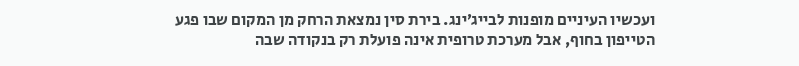ועכשיו העיניים מופנות לבייג׳ינג. בירת סין נמצאת הרחק מן המקום שבו פגע הטייפון בחוף, אבל מערכת טרופית אינה פועלת רק בנקודה שבה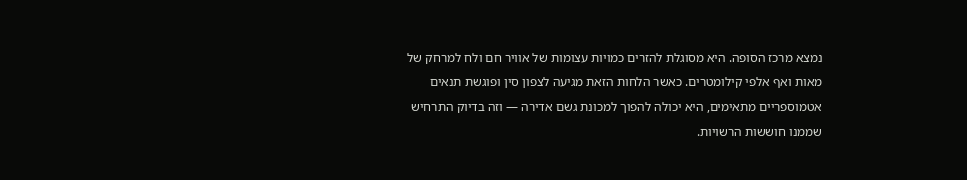נמצא מרכז הסופה. היא מסוגלת להזרים כמויות עצומות של אוויר חם ולח למרחק של מאות ואף אלפי קילומטרים. כאשר הלחות הזאת מגיעה לצפון סין ופוגשת תנאים אטמוספריים מתאימים, היא יכולה להפוך למכונת גשם אדירה — וזה בדיוק התרחיש שממנו חוששות הרשויות.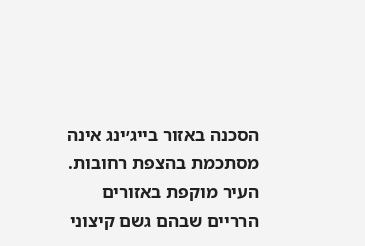הסכנה באזור בייג׳ינג אינה מסתכמת בהצפת רחובות. העיר מוקפת באזורים הרריים שבהם גשם קיצוני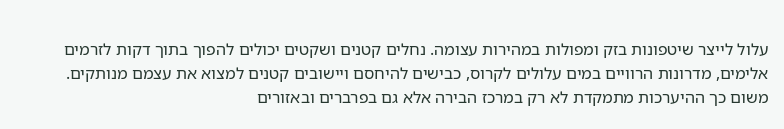עלול לייצר שיטפונות בזק ומפולות במהירות עצומה. נחלים קטנים ושקטים יכולים להפוך בתוך דקות לזרמים אלימים, מדרונות הרוויים במים עלולים לקרוס, כבישים להיחסם ויישובים קטנים למצוא את עצמם מנותקים. משום כך ההיערכות מתמקדת לא רק במרכז הבירה אלא גם בפרברים ובאזורים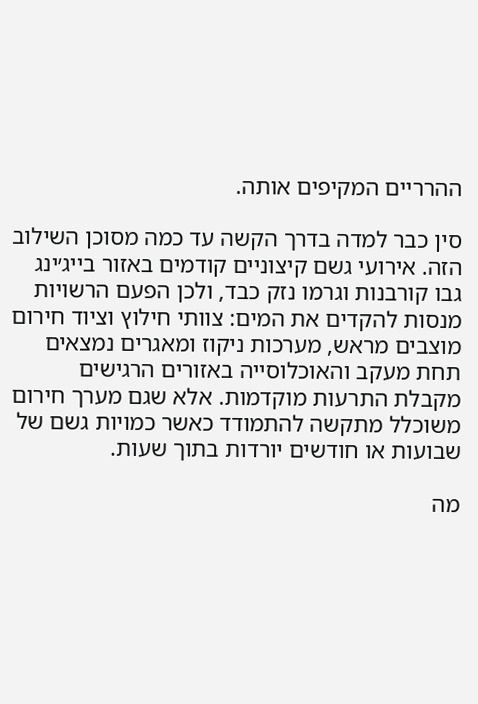ההרריים המקיפים אותה.

סין כבר למדה בדרך הקשה עד כמה מסוכן השילוב הזה. אירועי גשם קיצוניים קודמים באזור בייג׳ינג גבו קורבנות וגרמו נזק כבד, ולכן הפעם הרשויות מנסות להקדים את המים: צוותי חילוץ וציוד חירום מוצבים מראש, מערכות ניקוז ומאגרים נמצאים תחת מעקב והאוכלוסייה באזורים הרגישים מקבלת התרעות מוקדמות. אלא שגם מערך חירום משוכלל מתקשה להתמודד כאשר כמויות גשם של שבועות או חודשים יורדות בתוך שעות.

מה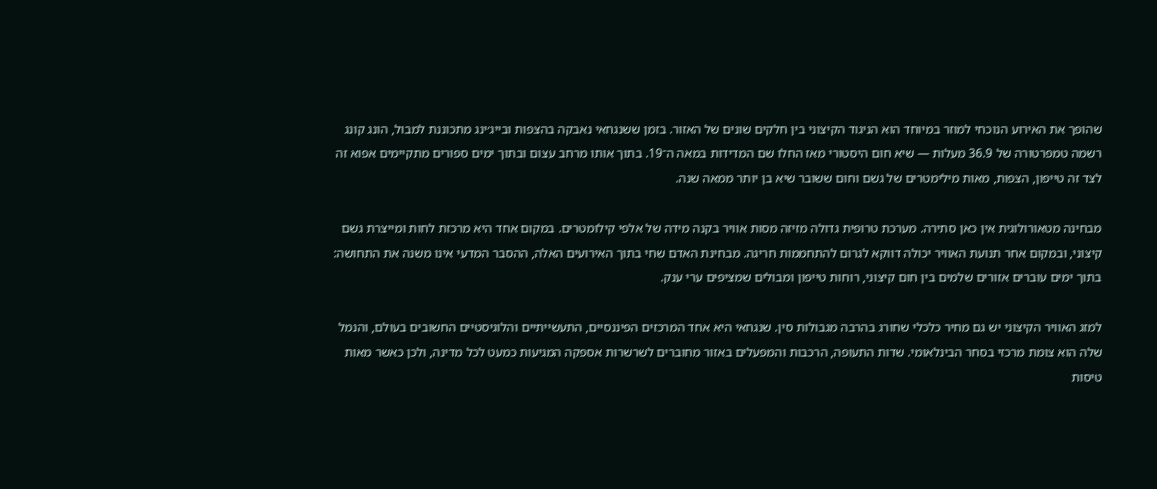שהופך את האירוע הנוכחי למוזר במיוחד הוא הניגוד הקיצוני בין חלקים שונים של האזור. בזמן ששנגחאי נאבקה בהצפות ובייג׳ינג מתכוננת למבול, הונג קונג רשמה טמפרטורה של 36.9 מעלות — שיא חום היסטורי מאז החלו שם המדידות במאה ה־19. בתוך אותו מרחב עצום ובתוך ימים ספורים מתקיימים אפוא זה לצד זה טייפון, הצפות, מאות מילימטרים של גשם וחום ששובר שיא בן יותר ממאה שנה.

מבחינה מטאורולוגית אין כאן סתירה. מערכת טרופית גדולה מזיזה מסות אוויר בקנה מידה של אלפי קילומטרים. במקום אחד היא מרכזת לחות ומייצרת גשם קיצוני, ובמקום אחר תנועת האוויר יכולה דווקא לגרום להתחממות חריגה. מבחינת האדם שחי בתוך האירועים האלה, ההסבר המדעי אינו משנה את התחושה: בתוך ימים עוברים אזורים שלמים בין חום קיצוני, רוחות טייפון ומבולים שמציפים ערי ענק.

למזג האוויר הקיצוני יש גם מחיר כלכלי שחורג בהרבה מגבולות סין. שנגחאי היא אחד המרכזים הפיננסיים, התעשייתיים והלוגיסטיים החשובים בעולם, והנמל שלה הוא צומת מרכזי בסחר הבינלאומי. שדות התעופה, הרכבות והמפעלים באזור מחוברים לשרשרות אספקה המגיעות כמעט לכל מדינה, ולכן כאשר מאות טיסות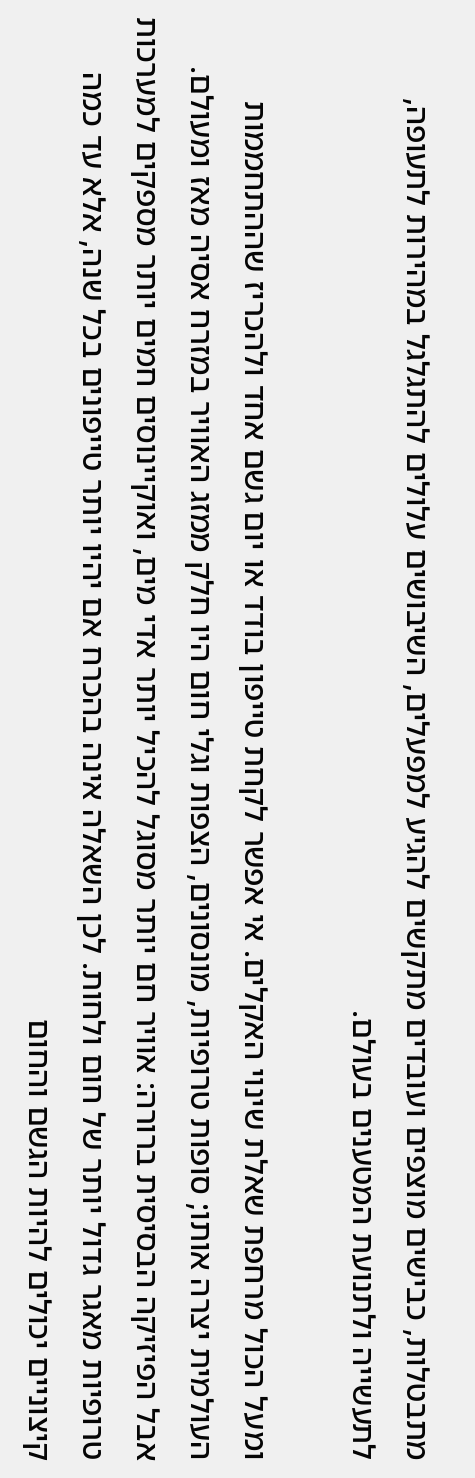מתבטלות, כבישים מוצפים ועובדים מתקשים להגיע למפעלים, השיבושים עלולים להתגלגל במהירות לתעופה, לתעשייה ולתנועת המטענים בעולם.

ומעל הכול מרחפת שאלת שינוי האקלים. אי אפשר לקחת טייפון בודד או יום גשם אחד ולהכריז שההתחממות העולמית יצרה אותו; סופות טרופיות, מונסונים, הצפות וגלי חום היו חלק ממזג האוויר במזרח אסיה מאז ומעולם. אבל הפיזיקה הבסיסית ברורה: אוויר חם יותר מסוגל להכיל יותר אדי מים, ואוקיינוסים חמים יותר מספקים למערכות טרופיות מאגר גדול יותר של חום ולחות. לכן השאלה אינה בהכרח אם יהיו יותר טייפונים בכל שנה, אלא עד כמה קיצוניים יכולים להיות הגשם והחום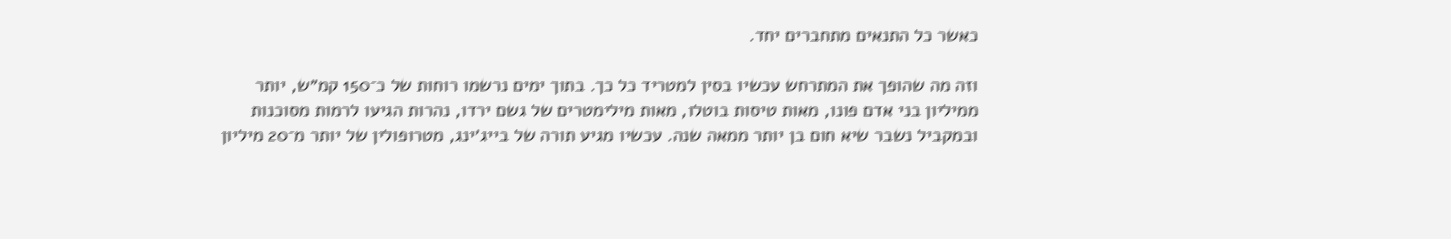כאשר כל התנאים מתחברים יחד.

וזה מה שהופך את המתרחש עכשיו בסין למטריד כל כך. בתוך ימים נרשמו רוחות של כ־150 קמ״ש, יותר ממיליון בני אדם פונו, מאות טיסות בוטלו, מאות מילימטרים של גשם ירדו, נהרות הגיעו לרמות מסוכנות ובמקביל נשבר שיא חום בן יותר ממאה שנה. עכשיו מגיע תורה של בייג׳ינג, מטרופולין של יותר מ־20 מיליון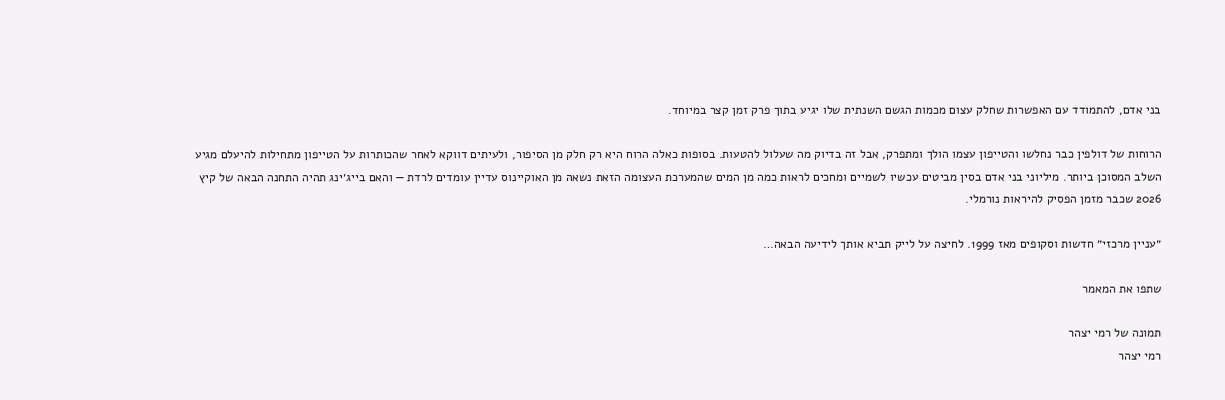בני אדם, להתמודד עם האפשרות שחלק עצום מכמות הגשם השנתית שלו יגיע בתוך פרק זמן קצר במיוחד.

הרוחות של דולפין כבר נחלשו והטייפון עצמו הולך ומתפרק, אבל זה בדיוק מה שעלול להטעות. בסופות כאלה הרוח היא רק חלק מן הסיפור, ולעיתים דווקא לאחר שהכותרות על הטייפון מתחילות להיעלם מגיע השלב המסוכן ביותר. מיליוני בני אדם בסין מביטים עכשיו לשמיים ומחכים לראות כמה מן המים שהמערכת העצומה הזאת נשאה מן האוקיינוס עדיין עומדים לרדת — והאם בייג׳ינג תהיה התחנה הבאה של קיץ 2026 שכבר מזמן הפסיק להיראות נורמלי.

״עניין מרכזי״ חדשות וסקופים מאז 1999. לחיצה על לייק תביא אותך לידיעה הבאה…

שתפו את המאמר

תמונה של רמי יצהר
רמי יצהר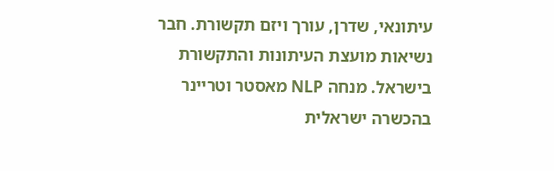עיתונאי, שדרן, עורך ויזם תקשורת. חבר נשיאות מועצת העיתונות והתקשורת בישראל. מנחה NLP מאסטר וטריינר בהכשרה ישראלית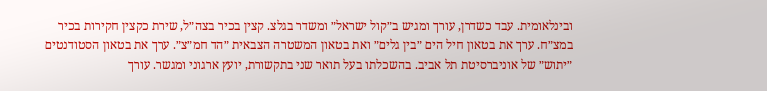ובינלאומית. עבד כשדרן, עורך ומגיש ב״קול ישראל״ ומשדר בגלצ. קצין בכיר בצה״ל, שירת כקצין חקירות בכיר במצ״ח. ערך את בטאון חיל הים ״בין גלים״ ואת בטאון המשטרה הצבאית ״הד חמ״צ״. ערך את בטאון הסטודנטים ״יתוש״ של אוניברסיטת תל אביב. בהשכלתו בעל תואר שני בתקשורת, יועץ ארגוני ומגשר. עורך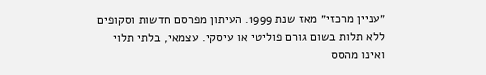״עניין מרכזי״ מאז שנת 1999. העיתון מפרסם חדשות וסקופים ללא תלות בשום גורם פוליטי או עיסקי. עצמאי, בלתי תלוי ואינו מהסס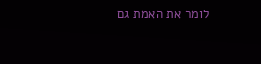לומר את האמת גם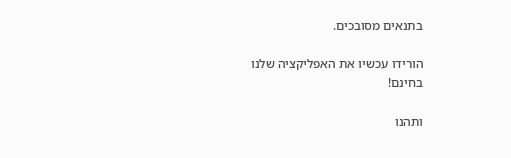בתנאים מסובכים.

הורידו עכשיו את האפליקציה שלנו בחינם!

ותהנו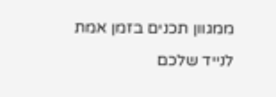ממגוון תכנים בזמן אמת לנייד שלכם